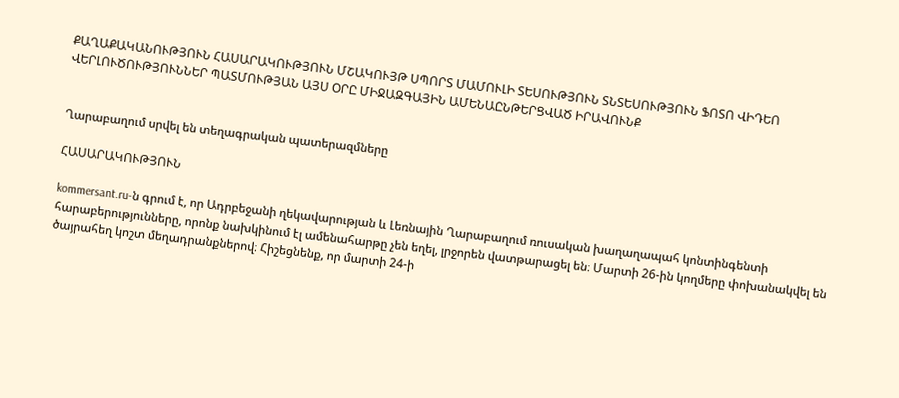ՔԱՂԱՔԱԿԱՆՈՒԹՅՈՒՆ ՀԱՍԱՐԱԿՈՒԹՅՈՒՆ ՄՇԱԿՈՒՅԹ ՍՊՈՐՏ ՄԱՄՈՒԼԻ ՏԵՍՈՒԹՅՈՒՆ ՏՆՏԵՍՈՒԹՅՈՒՆ ՖՈՏՈ ՎԻԴԵՈ ՎԵՐԼՈՒԾՈՒԹՅՈՒՆՆԵՐ ՊԱՏՄՈՒԹՅԱՆ ԱՅՍ ՕՐԸ ՄԻՋԱԶԳԱՅԻՆ ԱՄԵՆԱԸՆԹԵՐՑՎԱԾ ԻՐԱՎՈՒՆՔ


Ղարաբաղում սրվել են տեղագրական պատերազմները

ՀԱՍԱՐԱԿՈՒԹՅՈՒՆ

kommersant.ru-ն գրում է, որ Ադրբեջանի ղեկավարության և Լեռնային Ղարաբաղում ռուսական խաղաղապահ կոնտինգենտի հարաբերությունները, որոնք նախկինում էլ ամենահարթը չեն եղել, լրջորեն վատթարացել են։ Մարտի 26-ին կողմերը փոխանակվել են ծայրահեղ կոշտ մեղադրանքներով։ Հիշեցնենք, որ մարտի 24-ի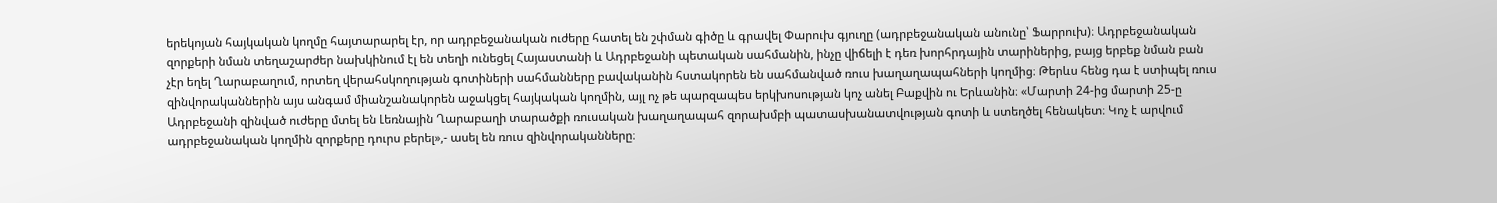երեկոյան հայկական կողմը հայտարարել էր, որ ադրբեջանական ուժերը հատել են շփման գիծը և գրավել Փարուխ գյուղը (ադրբեջանական անունը՝ Ֆարրուխ)։ Ադրբեջանական զորքերի նման տեղաշարժեր նախկինում էլ են տեղի ունեցել Հայաստանի և Ադրբեջանի պետական սահմանին, ինչը վիճելի է դեռ խորհրդային տարիներից, բայց երբեք նման բան չէր եղել Ղարաբաղում, որտեղ վերահսկողության գոտիների սահմանները բավականին հստակորեն են սահմանված ռուս խաղաղապահների կողմից։ Թերևս հենց դա է ստիպել ռուս զինվորականներին այս անգամ միանշանակորեն աջակցել հայկական կողմին, այլ ոչ թե պարզապես երկխոսության կոչ անել Բաքվին ու Երևանին։ «Մարտի 24-ից մարտի 25-ը Ադրբեջանի զինված ուժերը մտել են Լեռնային Ղարաբաղի տարածքի ռուսական խաղաղապահ զորախմբի պատասխանատվության գոտի և ստեղծել հենակետ։ Կոչ է արվում ադրբեջանական կողմին զորքերը դուրս բերել»,- ասել են ռուս զինվորականները։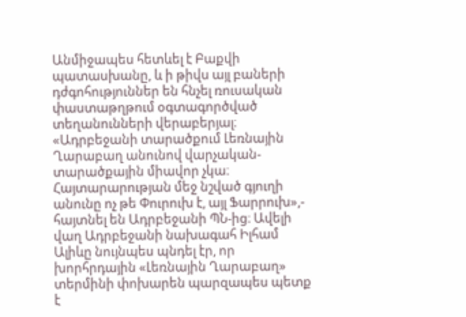Անմիջապես հետևել է Բաքվի պատասխանը, և ի թիվս այլ բաների դժգոհություններ են հնչել ռուսական փաստաթղթում օգտագործված տեղանունների վերաբերյալ։ «Ադրբեջանի տարածքում Լեռնային Ղարաբաղ անունով վարչական-տարածքային միավոր չկա։ Հայտարարության մեջ նշված գյուղի անունը ոչ թե Փուրուխ է, այլ Ֆարրուխ»,- հայտնել են Ադրբեջանի ՊՆ-ից։ Ավելի վաղ Ադրբեջանի նախագահ Իլհամ Ալիևը նույնպես պնդել էր, որ խորհրդային «Լեռնային Ղարաբաղ» տերմինի փոխարեն պարզապես պետք է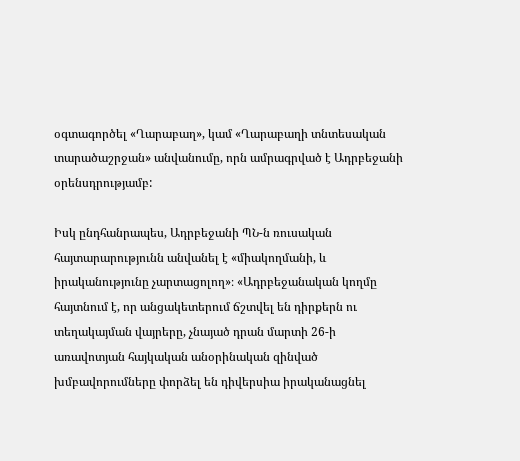օգտագործել «Ղարաբաղ», կամ «Ղարաբաղի տնտեսական տարածաշրջան» անվանումը, որն ամրագրված է Ադրբեջանի օրենսդրությամբ:

Իսկ ընդհանրապես, Ադրբեջանի ՊՆ-ն ռուսական հայտարարությունն անվանել է «միակողմանի, և իրականությունը չարտացոլող»։ «Ադրբեջանական կողմը հայտնում է, որ անցակետերում ճշտվել են դիրքերն ու տեղակայման վայրերը, չնայած դրան մարտի 26-ի առավոտյան հայկական անօրինական զինված խմբավորումները փորձել են դիվերսիա իրականացնել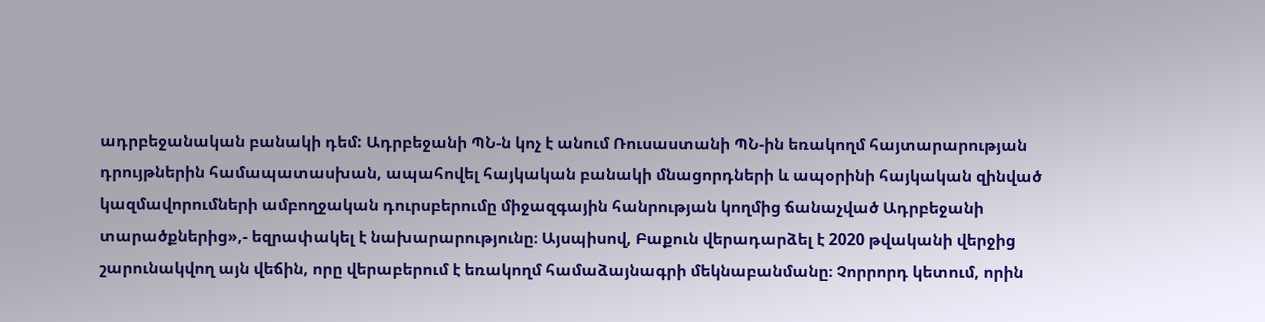ադրբեջանական բանակի դեմ: Ադրբեջանի ՊՆ-ն կոչ է անում Ռուսաստանի ՊՆ-ին եռակողմ հայտարարության դրույթներին համապատասխան, ապահովել հայկական բանակի մնացորդների և ապօրինի հայկական զինված կազմավորումների ամբողջական դուրսբերումը միջազգային հանրության կողմից ճանաչված Ադրբեջանի տարածքներից»,- եզրափակել է նախարարությունը։ Այսպիսով, Բաքուն վերադարձել է 2020 թվականի վերջից շարունակվող այն վեճին, որը վերաբերում է եռակողմ համաձայնագրի մեկնաբանմանը։ Չորրորդ կետում, որին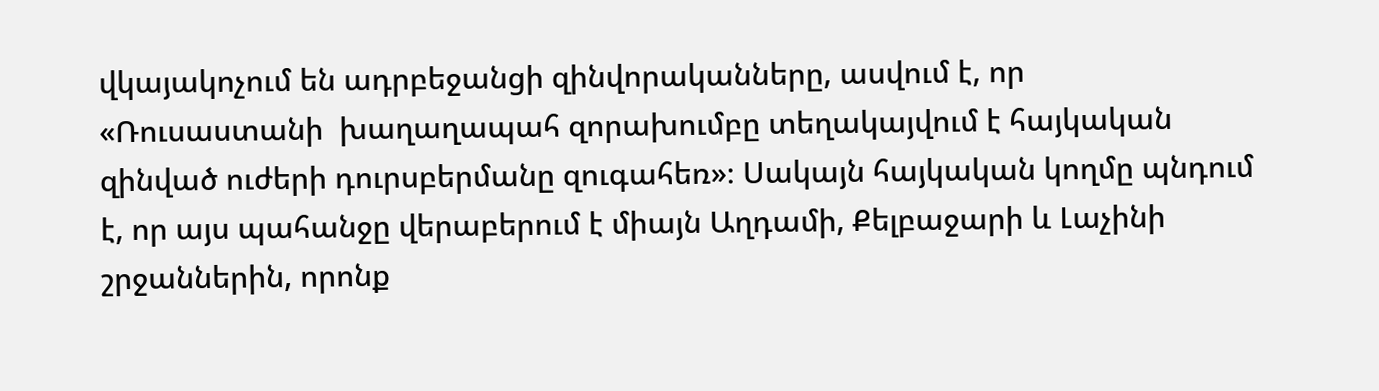վկայակոչում են ադրբեջանցի զինվորականները, ասվում է, որ «Ռուսաստանի  խաղաղապահ զորախումբը տեղակայվում է հայկական զինված ուժերի դուրսբերմանը զուգահեռ»։ Սակայն հայկական կողմը պնդում է, որ այս պահանջը վերաբերում է միայն Աղդամի, Քելբաջարի և Լաչինի շրջաններին, որոնք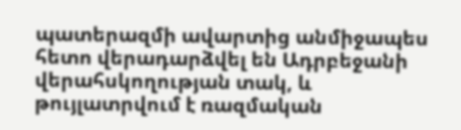պատերազմի ավարտից անմիջապես հետո վերադարձվել են Ադրբեջանի վերահսկողության տակ, և թույլատրվում է ռազմական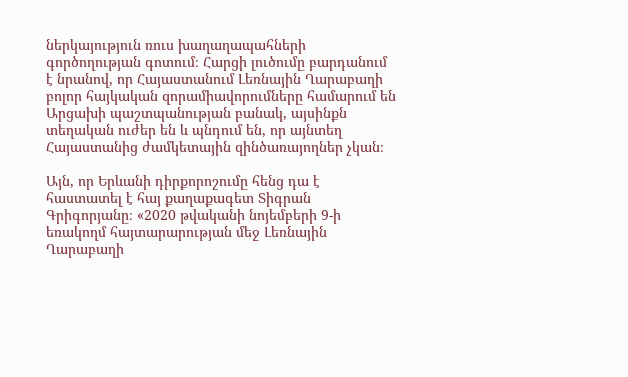ներկայություն ռուս խաղաղապահների գործողության գոտում։ Հարցի լուծումը բարդանում է նրանով, որ Հայաստանում Լեռնային Ղարաբաղի բոլոր հայկական զորամիավորումները համարում են Արցախի պաշտպանության բանակ, այսինքն տեղական ուժեր են և պնդում են, որ այնտեղ Հայաստանից ժամկետային զինծառայողներ չկան։

Այն, որ Երևանի դիրքորոշումը հենց դա է հաստատել է հայ քաղաքագետ Տիգրան Գրիգորյանը։ «2020 թվականի նոյեմբերի 9-ի եռակողմ հայտարարության մեջ Լեռնային Ղարաբաղի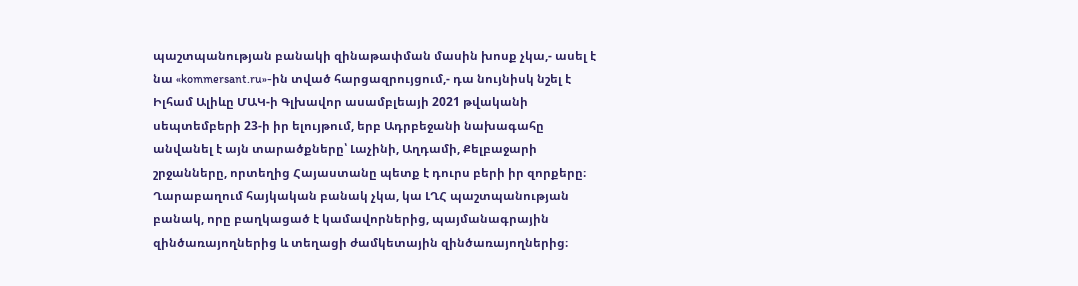պաշտպանության բանակի զինաթափման մասին խոսք չկա,- ասել է նա «kommersant.ru»-ին տված հարցազրույցում,- դա նույնիսկ նշել է Իլհամ Ալիևը ՄԱԿ-ի Գլխավոր ասամբլեայի 2021 թվականի սեպտեմբերի 23-ի իր ելույթում, երբ Ադրբեջանի նախագահը անվանել է այն տարածքները՝ Լաչինի, Աղդամի, Քելբաջարի շրջանները, որտեղից Հայաստանը պետք է դուրս բերի իր զորքերը։ Ղարաբաղում հայկական բանակ չկա, կա ԼՂՀ պաշտպանության բանակ, որը բաղկացած է կամավորներից, պայմանագրային զինծառայողներից և տեղացի ժամկետային զինծառայողներից։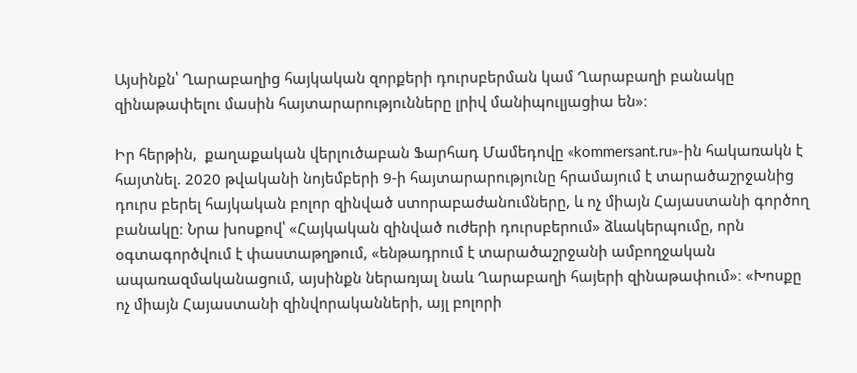Այսինքն՝ Ղարաբաղից հայկական զորքերի դուրսբերման կամ Ղարաբաղի բանակը զինաթափելու մասին հայտարարությունները լրիվ մանիպուլյացիա են»։

Իր հերթին,  քաղաքական վերլուծաբան Ֆարհադ Մամեդովը «kommersant.ru»-ին հակառակն է հայտնել. 2020 թվականի նոյեմբերի 9-ի հայտարարությունը հրամայում է տարածաշրջանից դուրս բերել հայկական բոլոր զինված ստորաբաժանումները, և ոչ միայն Հայաստանի գործող բանակը։ Նրա խոսքով՝ «Հայկական զինված ուժերի դուրսբերում» ձևակերպումը, որն օգտագործվում է փաստաթղթում, «ենթադրում է տարածաշրջանի ամբողջական ապառազմականացում, այսինքն ներառյալ նաև Ղարաբաղի հայերի զինաթափում»։ «Խոսքը ոչ միայն Հայաստանի զինվորականների, այլ բոլորի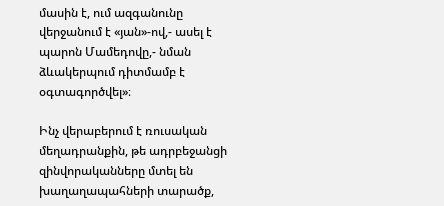մասին է, ում ազգանունը վերջանում է «յան»-ով,- ասել է պարոն Մամեդովը,- նման ձևակերպում դիտմամբ է օգտագործվել»։

Ինչ վերաբերում է ռուսական մեղադրանքին, թե ադրբեջանցի զինվորականները մտել են խաղաղապահների տարածք,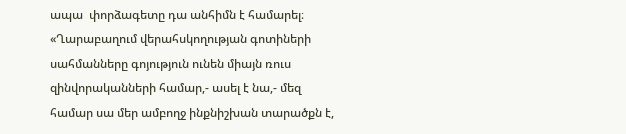ապա  փորձագետը դա անհիմն է համարել։ «Ղարաբաղում վերահսկողության գոտիների սահմանները գոյություն ունեն միայն ռուս զինվորականների համար,- ասել է նա,- մեզ համար սա մեր ամբողջ ինքնիշխան տարածքն է,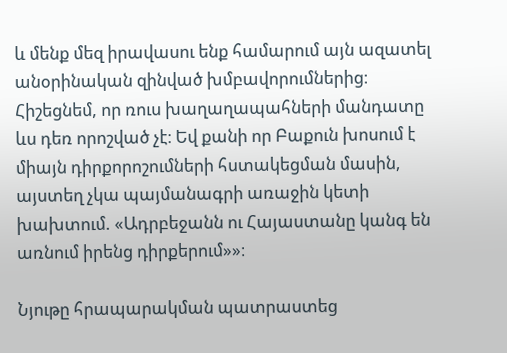և մենք մեզ իրավասու ենք համարում այն ազատել անօրինական զինված խմբավորումներից։ Հիշեցնեմ, որ ռուս խաղաղապահների մանդատը ևս դեռ որոշված չէ։ Եվ քանի որ Բաքուն խոսում է միայն դիրքորոշումների հստակեցման մասին, այստեղ չկա պայմանագրի առաջին կետի խախտում. «Ադրբեջանն ու Հայաստանը կանգ են առնում իրենց դիրքերում»»։

Նյութը հրապարակման պատրաստեց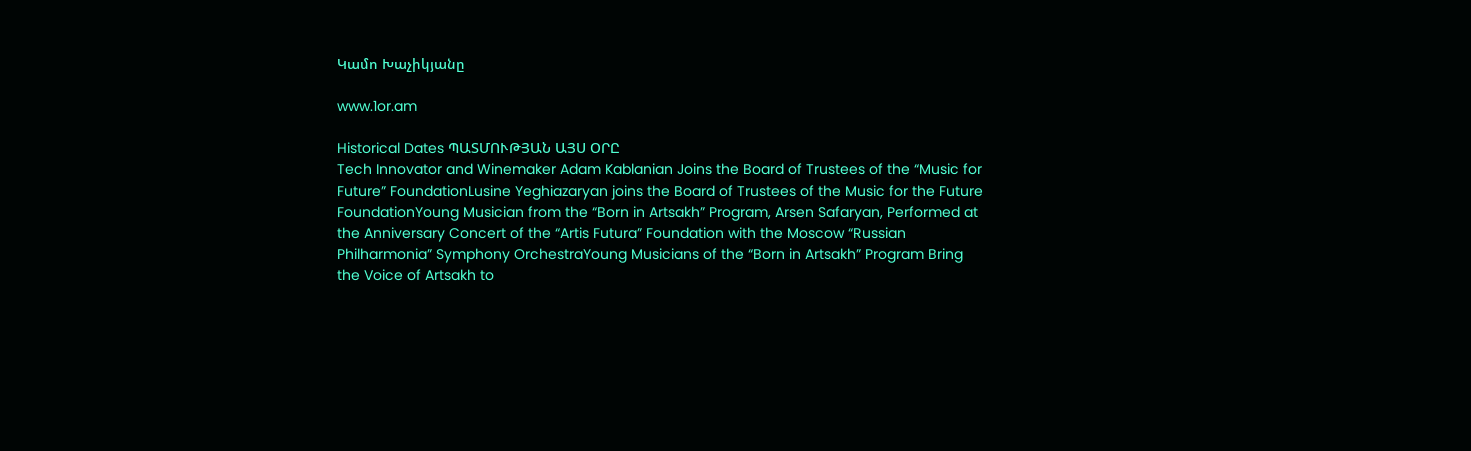Կամո Խաչիկյանը

www.1or.am

Historical Dates ՊԱՏՄՈՒԹՅԱՆ ԱՅՍ ՕՐԸ
Tech Innovator and Winemaker Adam Kablanian Joins the Board of Trustees of the “Music for Future” FoundationLusine Yeghiazaryan joins the Board of Trustees of the Music for the Future FoundationYoung Musician from the “Born in Artsakh” Program, Arsen Safaryan, Performed at the Anniversary Concert of the “Artis Futura” Foundation with the Moscow “Russian Philharmonia” Symphony OrchestraYoung Musicians of the “Born in Artsakh” Program Bring the Voice of Artsakh to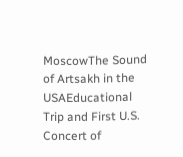MoscowThe Sound of Artsakh in the USAEducational Trip and First U.S. Concert of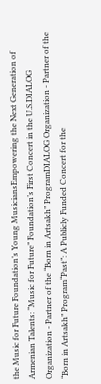the Music for Future Foundation’s Young MusiciansEmpowering the Next Generation of Armenian Talents: “Music for Future” Foundation’s First Concert in the U.S.DIALOG Organization - Partner of the “Born in Artsakh” ProgramDIALOG Organization - Partner of the “Born in Artsakh” Program“Past”: A Publicly Funded Concert for the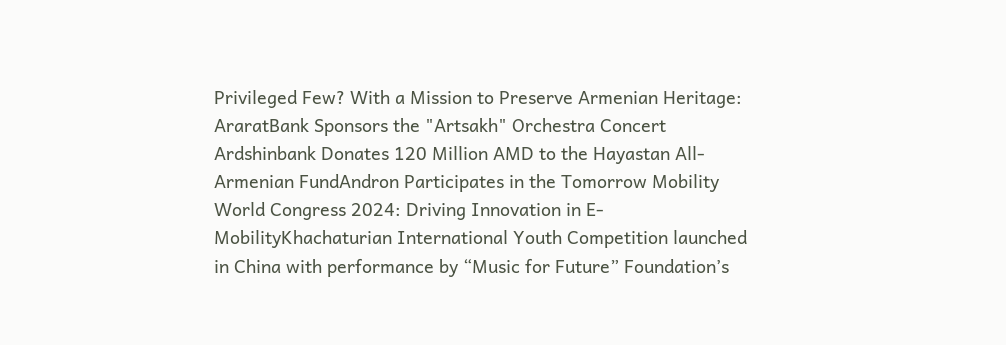Privileged Few? With a Mission to Preserve Armenian Heritage: AraratBank Sponsors the "Artsakh" Orchestra Concert Ardshinbank Donates 120 Million AMD to the Hayastan All-Armenian FundAndron Participates in the Tomorrow Mobility World Congress 2024: Driving Innovation in E-MobilityKhachaturian International Youth Competition launched in China with performance by “Music for Future” Foundation’s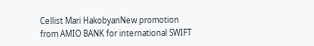Cellist Mari HakobyanNew promotion from AMIO BANK for international SWIFT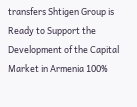transfers Shtigen Group is Ready to Support the Development of the Capital Market in Armenia 100%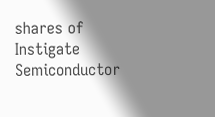shares of Instigate Semiconductor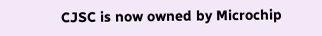CJSC is now owned by Microchip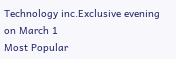Technology inc.Exclusive evening on March 1
Most Popular